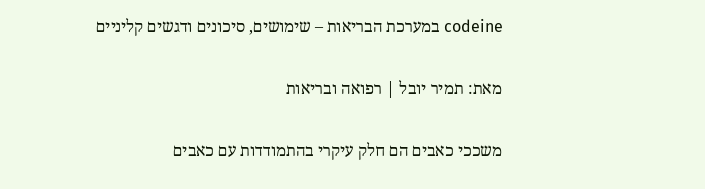codeine במערכת הבריאות – שימושים, סיכונים ודגשים קליניים

מאת: תמיר יובל | רפואה ובריאות

משככי כאבים הם חלק עיקרי בהתמודדות עם כאבים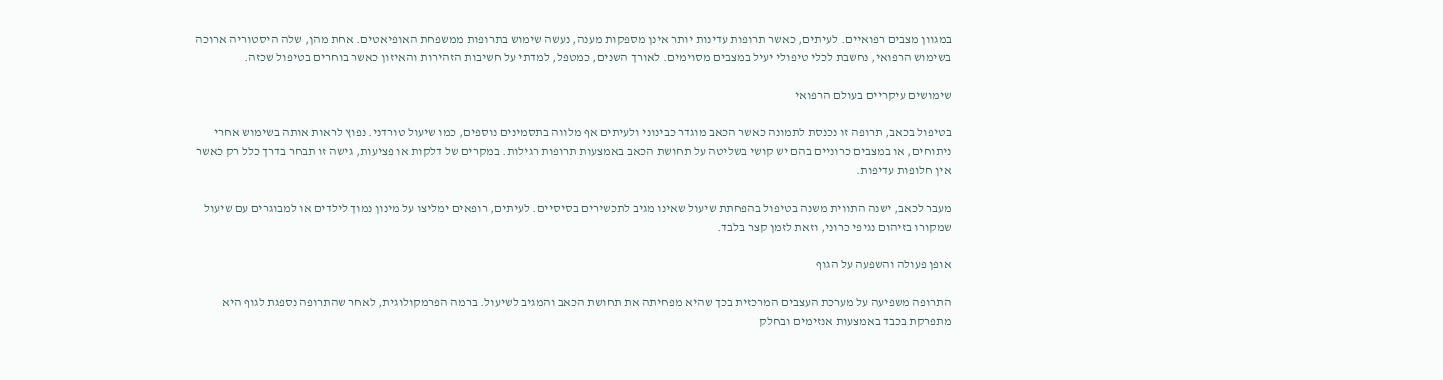במגוון מצבים רפואיים. לעיתים, כאשר תרופות עדינות יותר אינן מספקות מענה, נעשה שימוש בתרופות ממשפחת האופיאטים. אחת מהן, שלה היסטוריה ארוכה בשימוש הרפואי, נחשבת לכלי טיפולי יעיל במצבים מסוימים. לאורך השנים, כמטפל, למדתי על חשיבות הזהירות והאיזון כאשר בוחרים בטיפול שכזה.

שימושים עיקריים בעולם הרפואי

בטיפול בכאב, תרופה זו נכנסת לתמונה כאשר הכאב מוגדר כבינוני ולעיתים אף מלווה בתסמינים נוספים, כמו שיעול טורדני. נפוץ לראות אותה בשימוש אחרי ניתוחים, או במצבים כרוניים בהם יש קושי בשליטה על תחושת הכאב באמצעות תרופות רגילות. במקרים של דלקות או פציעות, גישה זו תבחר בדרך כלל רק כאשר אין חלופות עדיפות.

מעבר לכאב, ישנה התווית משנה בטיפול בהפחתת שיעול שאינו מגיב לתכשירים בסיסיים. לעיתים, רופאים ימליצו על מינון נמוך לילדים או למבוגרים עם שיעול שמקורו בזיהום נגיפי כרוני, וזאת לזמן קצר בלבד.

אופן פעולה והשפעה על הגוף

התרופה משפיעה על מערכת העצבים המרכזית בכך שהיא מפחיתה את תחושת הכאב והמגיב לשיעול. ברמה הפרמקולוגית, לאחר שהתרופה נספגת לגוף היא מתפרקת בכבד באמצעות אנזימים ובחלק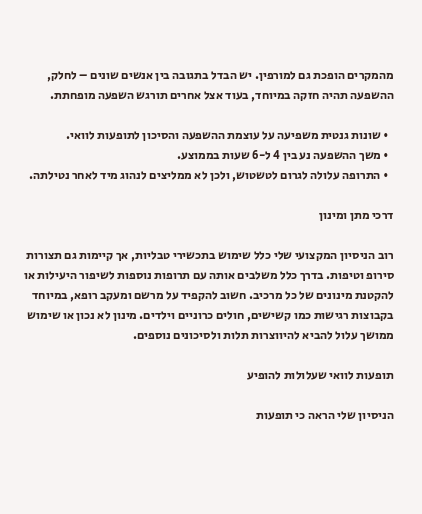מהמקרים הופכת גם למורפין. יש הבדל בתגובה בין אנשים שונים – לחלק, ההשפעה תהיה חזקה במיוחד, בעוד אצל אחרים תורגש השפעה מופחתת.

  • שונות גנטית משפיעה על עוצמת ההשפעה והסיכון לתופעות לוואי.
  • משך ההשפעה נע בין 4 ל-6 שעות בממוצע.
  • התרופה עלולה לגרום לטשטוש, ולכן לא ממליצים לנהוג מיד לאחר נטילתה.

דרכי מתן ומינון

רוב הניסיון המקצועי שלי כלל שימוש בתכשירי טבליות, אך קיימות גם תצורות סירופ וטיפות. בדרך כלל משלבים אותה עם תרופות נוספות לשיפור היעילות או להקטנת מינונים של כל מרכיב. חשוב להקפיד על מרשם ומעקב רופא, במיוחד בקבוצות רגישות כמו קשישים, חולים כרוניים וילדים. מינון לא נכון או שימוש ממושך עלול להביא להיווצרות תלות ולסיכונים נוספים.

תופעות לוואי שעלולות להופיע

הניסיון שלי הראה כי תופעות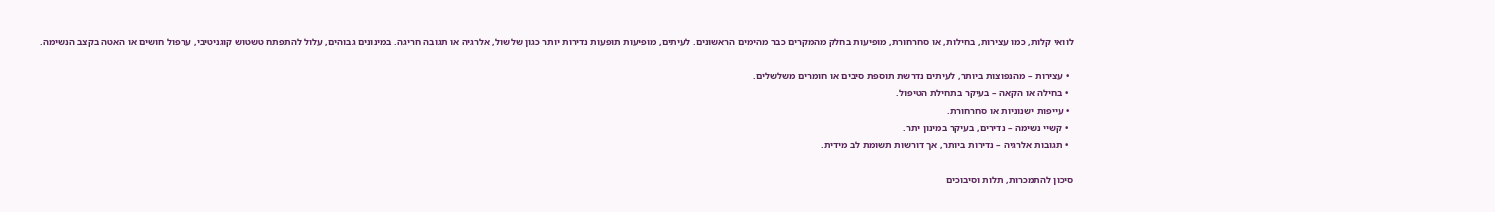לוואי קלות, כמו עצירות, בחילות, או סחרחורת, מופיעות בחלק מהמקרים כבר מהימים הראשונים. לעיתים, מופיעות תופעות נדירות יותר כגון שלשול, אלרגיה או תגובה חריגה. במינונים גבוהים, עלול להתפתח טשטוש קוגניטיבי, ערפול חושים או האטה בקצב הנשימה.

  • עצירות – מהנפוצות ביותר, לעיתים נדרשת תוספת סיבים או חומרים משלשלים.
  • בחילה או הקאה – בעיקר בתחילת הטיפול.
  • עייפות ישנוניות או סחרחורת.
  • קשיי נשימה – נדירים, בעיקר במינון יתר.
  • תגובות אלרגיה – נדירות ביותר, אך דורשות תשומת לב מידית.

סיכון להתמכרות, תלות וסיבוכים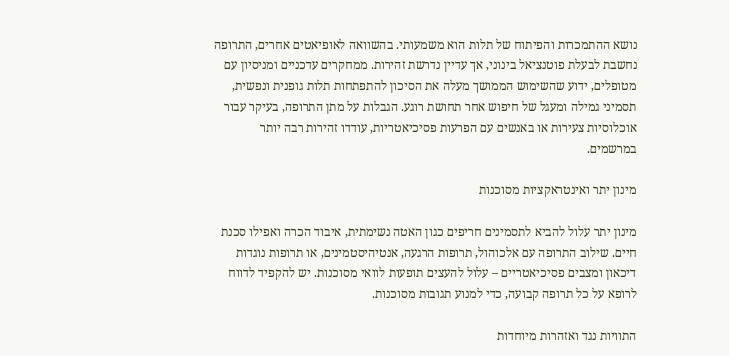נושא ההתמכרות והפיתוח של תלות הוא משמעותי. בהשוואה לאופיאטים אחרים, התרופה נחשבת לבעלת פוטנציאל בינוני, אך עדיין נדרשת זהירות. ממחקרים עדכניים ומניסיון עם מטופלים, ידוע שהשימוש הממושך מעלה את הסיכון להתפתחות תלות גופנית ונפשית, תסמיני גמילה ומעגל של חיפוש אחר תחושת רוגע. הגבלות על מתן התרופה, בעיקר עבור אוכלוסיות צעירות או באנשים עם הפרעות פסיכיאטריות, עודדו זהירות רבה יותר במרשמים.

מינון יתר ואינטראקציות מסוכנות

מינון יתר עלול להביא לתסמינים חריפים כגון האטה נשימתית, איבוד הכרה ואפילו סכנת חיים. שילוב התרופה עם אלכוהול, תרופות הרגעה, אנטיהיסטמינים, או תרופות נוגדות דיכאון ומצבים פסיכיאטריים – עלול להעצים תופעות לוואי מסוכנות. יש להקפיד לדווח לרופא על כל תרופה קבועה, כדי למנוע תגובות מסוכנות.

התוויות נגד ואזהרות מיוחדות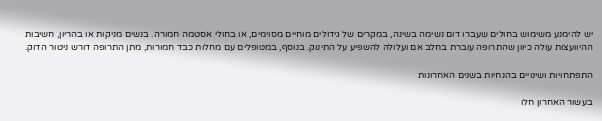יש להימנע משימוש בחולים שעברו דום נשימה בשינה, במקרים של גידולים מוחיים מסוימים, או בחולי אסטמה חמורה. בנשים מניקות או בהריון, חשיבות ההיוועצות עולה כיוון שהתרופה עוברת בחלב אם ועלולה להשפיע על התינוק. בנוסף, במטופלים עם מחלות כבד חמורות, מתן התרופה דורש ניטור הדוק.

התפתחויות ושינויים בהנחיות בשנים האחרונות

בעשור האחרון חלו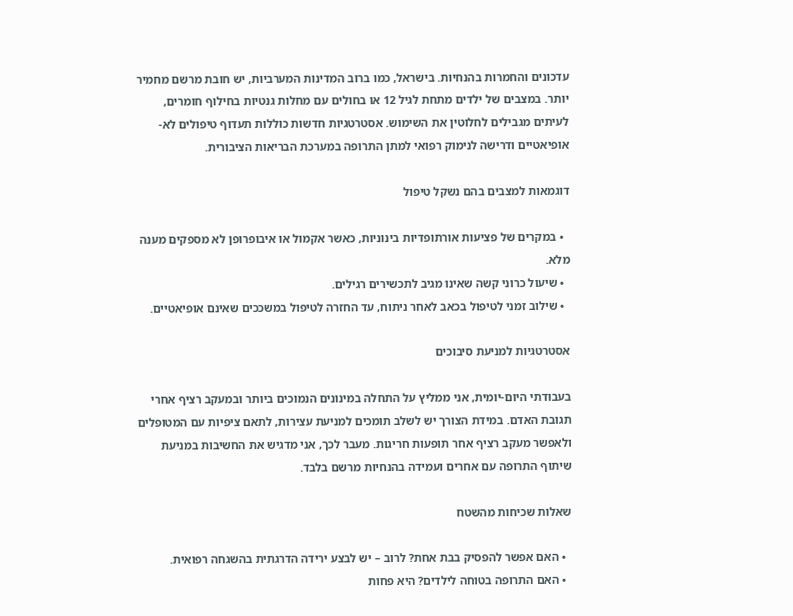עדכונים והחמרות בהנחיות. בישראל, כמו ברוב המדינות המערביות, יש חובת מרשם מחמיר יותר. במצבים של ילדים מתחת לגיל 12 או בחולים עם מחלות גנטיות בחילוף חומרים, לעיתים מגבילים לחלוטין את השימוש. אסטרטגיות חדשות כוללות תעדוף טיפולים לא-אופיאטיים ודרישה לנימוק רפואי למתן התרופה במערכת הבריאות הציבורית.

דוגמאות למצבים בהם נשקל טיפול

  • במקרים של פציעות אורתופדיות בינוניות, כאשר אקמול או איבופרופן לא מספקים מענה מלא.
  • שיעול כרוני קשה שאינו מגיב לתכשירים רגילים.
  • שילוב זמני לטיפול בכאב לאחר ניתוח, עד החזרה לטיפול במשככים שאינם אופיאטיים.

אסטרטגיות למניעת סיבוכים

בעבודתי היום-יומית, אני ממליץ על התחלה במינונים הנמוכים ביותר ובמעקב רציף אחרי תגובת האדם. במידת הצורך יש לשלב תומכים למניעת עצירות, לתאם ציפיות עם המטופלים ולאפשר מעקב רציף אחר תופעות חריגות. מעבר לכך, אני מדגיש את החשיבות במניעת שיתוף התרופה עם אחרים ועמידה בהנחיות מרשם בלבד.

שאלות שכיחות מהשטח

  • האם אפשר להפסיק בבת אחת? לרוב – יש לבצע ירידה הדרגתית בהשגחה רפואית.
  • האם התרופה בטוחה לילדים? היא פחות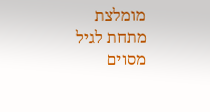מומלצת מתחת לגיל מסוים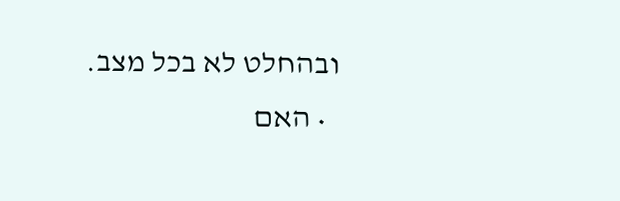ובהחלט לא בכל מצב.
  • האם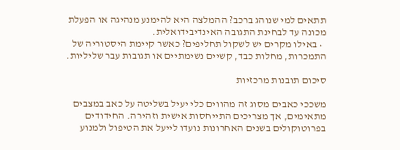תתאים למי שנוהג ברכב? ההמלצה היא להימנע מנהיגה או הפעלת מכונה עד לבחינת התגובה האינדיבידואלית.
  • באילו מקרים יש לשקול תחליפים? כאשר קיימת היסטוריה של התמכרות, מחלות כבד, קשיים נשימתיים או תגובות עבר שליליות.

סיכום תובנות מרכזיות

משככי כאבים מסוג זה מהווים כלי יעיל בשליטה על כאב במצבים מתאימים, אך מצריכים התייחסות אישית וזהירה. החידודים בפרוטוקולים בשנים האחרונות נועדו לייעל את הטיפול ולמנוע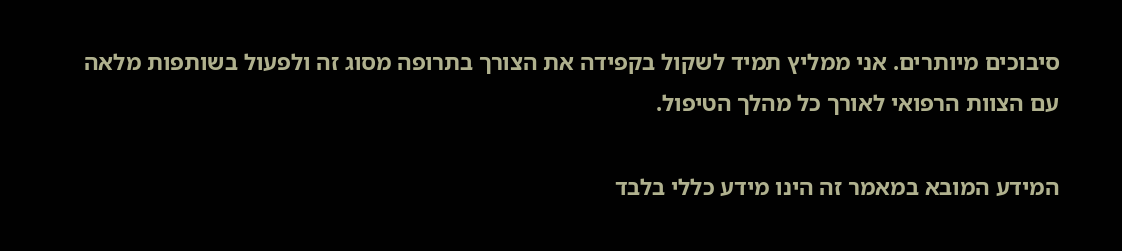סיבוכים מיותרים. אני ממליץ תמיד לשקול בקפידה את הצורך בתרופה מסוג זה ולפעול בשותפות מלאה עם הצוות הרפואי לאורך כל מהלך הטיפול.

המידע המובא במאמר זה הינו מידע כללי בלבד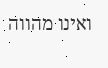ואינו מהווה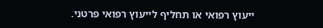ייעוץ רפואי או תחליף לייעוץ רפואי פרטני.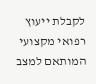לקבלת ייעוץ רפואי מקצועי המותאם למצב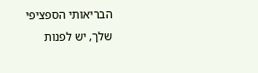הבריאותי הספציפי שלך, יש לפנות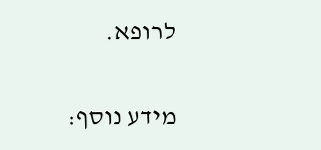לרופא.

מידע נוסף: